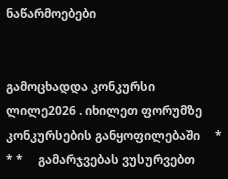ნაწარმოებები


გამოცხადდა კონკურსი ლილე2026 . იხილეთ ფორუმზე კონკურსების განყოფილებაში     * * *     გამარჯვებას ვუსურვებთ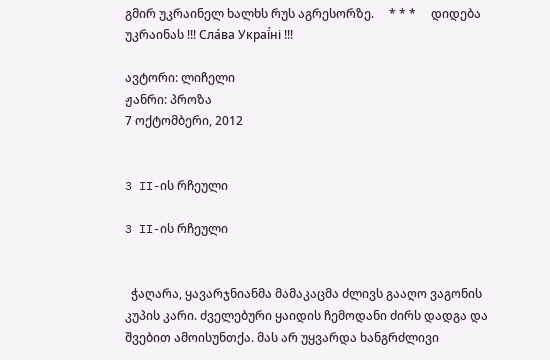გმირ უკრაინელ ხალხს რუს აგრესორზე.     * * *     დიდება უკრაინას !!! Сла́ва Украї́ні !!!

ავტორი: ლიჩელი
ჟანრი: პროზა
7 ოქტომბერი, 2012


3 II-ის რჩეული

3 II-ის რჩეული


  ჭაღარა, ყავარჯნიანმა მამაკაცმა ძლივს გააღო ვაგონის კუპის კარი. ძველებური ყაიდის ჩემოდანი ძირს დადგა და შვებით ამოისუნთქა. მას არ უყვარდა ხანგრძლივი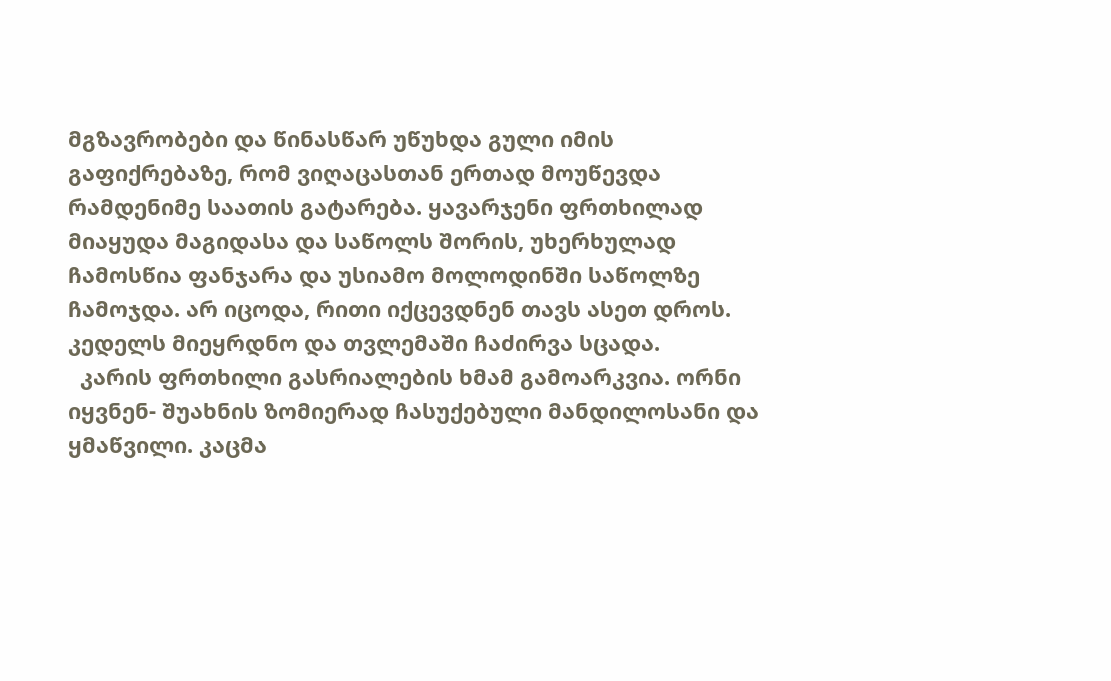მგზავრობები და წინასწარ უწუხდა გული იმის გაფიქრებაზე, რომ ვიღაცასთან ერთად მოუწევდა რამდენიმე საათის გატარება. ყავარჯენი ფრთხილად მიაყუდა მაგიდასა და საწოლს შორის, უხერხულად ჩამოსწია ფანჯარა და უსიამო მოლოდინში საწოლზე ჩამოჯდა. არ იცოდა, რითი იქცევდნენ თავს ასეთ დროს. კედელს მიეყრდნო და თვლემაში ჩაძირვა სცადა.
  კარის ფრთხილი გასრიალების ხმამ გამოარკვია. ორნი იყვნენ- შუახნის ზომიერად ჩასუქებული მანდილოსანი და ყმაწვილი. კაცმა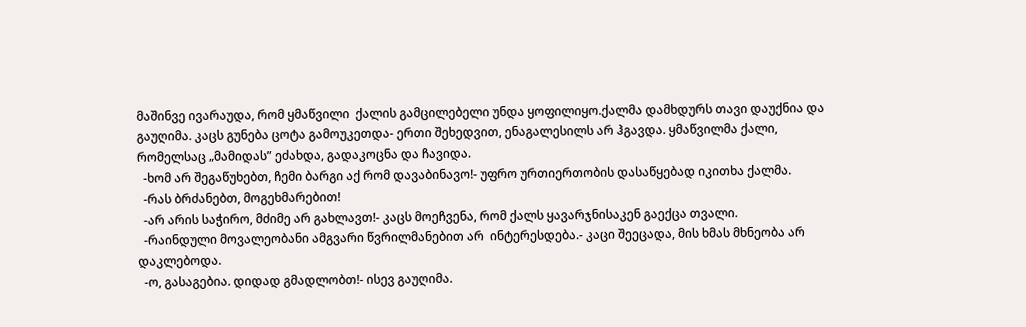მაშინვე ივარაუდა, რომ ყმაწვილი  ქალის გამცილებელი უნდა ყოფილიყო.ქალმა დამხდურს თავი დაუქნია და გაუღიმა. კაცს გუნება ცოტა გამოუკეთდა- ერთი შეხედვით, ენაგალესილს არ ჰგავდა. ყმაწვილმა ქალი, რომელსაც „მამიდას” ეძახდა, გადაკოცნა და ჩავიდა.
  -ხომ არ შეგაწუხებთ, ჩემი ბარგი აქ რომ დავაბინავო!- უფრო ურთიერთობის დასაწყებად იკითხა ქალმა.
  -რას ბრძანებთ, მოგეხმარებით!
  -არ არის საჭირო, მძიმე არ გახლავთ!- კაცს მოეჩვენა, რომ ქალს ყავარჯნისაკენ გაექცა თვალი.
  -რაინდული მოვალეობანი ამგვარი წვრილმანებით არ  ინტერესდება.- კაცი შეეცადა, მის ხმას მხნეობა არ დაკლებოდა.
  -ო, გასაგებია. დიდად გმადლობთ!- ისევ გაუღიმა.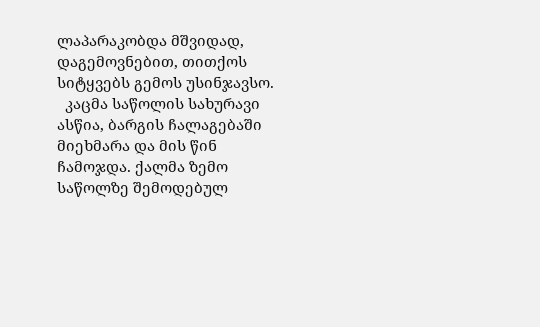ლაპარაკობდა მშვიდად, დაგემოვნებით, თითქოს სიტყვებს გემოს უსინჯავსო.
  კაცმა საწოლის სახურავი ასწია, ბარგის ჩალაგებაში მიეხმარა და მის წინ ჩამოჯდა. ქალმა ზემო საწოლზე შემოდებულ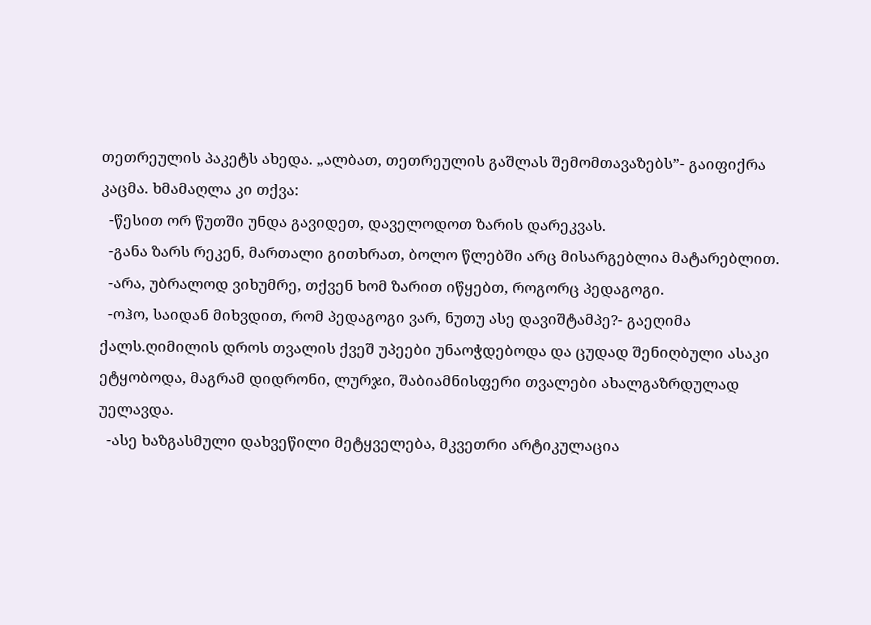თეთრეულის პაკეტს ახედა. „ალბათ, თეთრეულის გაშლას შემომთავაზებს”- გაიფიქრა კაცმა. ხმამაღლა კი თქვა:
  -წესით ორ წუთში უნდა გავიდეთ, დაველოდოთ ზარის დარეკვას.
  -განა ზარს რეკენ, მართალი გითხრათ, ბოლო წლებში არც მისარგებლია მატარებლით.
  -არა, უბრალოდ ვიხუმრე, თქვენ ხომ ზარით იწყებთ, როგორც პედაგოგი.
  -ოჰო, საიდან მიხვდით, რომ პედაგოგი ვარ, ნუთუ ასე დავიშტამპე?- გაეღიმა ქალს.ღიმილის დროს თვალის ქვეშ უპეები უნაოჭდებოდა და ცუდად შენიღბული ასაკი ეტყობოდა, მაგრამ დიდრონი, ლურჯი, შაბიამნისფერი თვალები ახალგაზრდულად უელავდა.
  -ასე ხაზგასმული დახვეწილი მეტყველება, მკვეთრი არტიკულაცია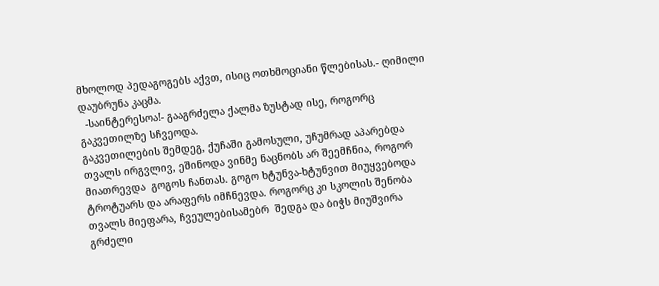მხოლოდ პედაგოგებს აქვთ, ისიც ოთხმოციანი წლებისას.- ღიმილი დაუბრუნა კაცმა.
  -საინტერესოა!- გააგრძელა ქალმა ზუსტად ისე, როგორც გაკვეთილზე სჩვეოდა.
გაკვეთილების შემდეგ, ქუჩაში გამოსული, უჩუმრად აპარებდა თვალს ირგვლივ, ეშინოდა ვინმე ნაცნობს არ შეემჩნია, როგორ მიათრევდა  გოგოს ჩანთას. გოგო ხტუნვა-ხტუნვით მიუყვებოდა ტროტუარს და არაფერს იმჩნევდა. როგორც კი სკოლის შენობა  თვალს მიეფარა, ჩვეულებისამებრ  შედგა და ბიჭს მიუშვირა გრძელი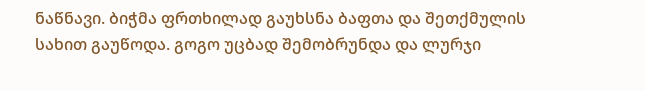ნაწნავი. ბიჭმა ფრთხილად გაუხსნა ბაფთა და შეთქმულის სახით გაუწოდა. გოგო უცბად შემობრუნდა და ლურჯი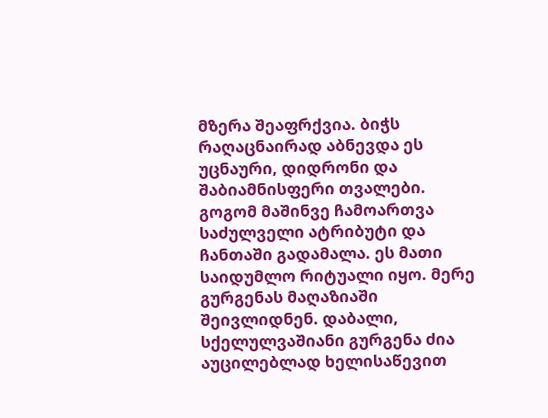მზერა შეაფრქვია. ბიჭს რაღაცნაირად აბნევდა ეს უცნაური, დიდრონი და შაბიამნისფერი თვალები. გოგომ მაშინვე ჩამოართვა საძულველი ატრიბუტი და ჩანთაში გადამალა. ეს მათი საიდუმლო რიტუალი იყო. მერე გურგენას მაღაზიაში შეივლიდნენ. დაბალი, სქელულვაშიანი გურგენა ძია აუცილებლად ხელისაწევით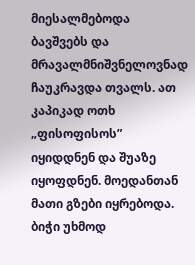მიესალმებოდა ბავშვებს და მრავალმნიშვნელოვნად ჩაუკრავდა თვალს. ათ კაპიკად ოთხ „ფისოფისოს” იყიდდნენ და შუაზე იყოფდნენ. მოედანთან მათი გზები იყრებოდა. ბიჭი უხმოდ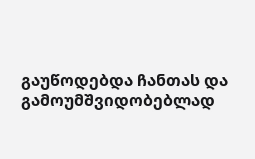გაუწოდებდა ჩანთას და გამოუმშვიდობებლად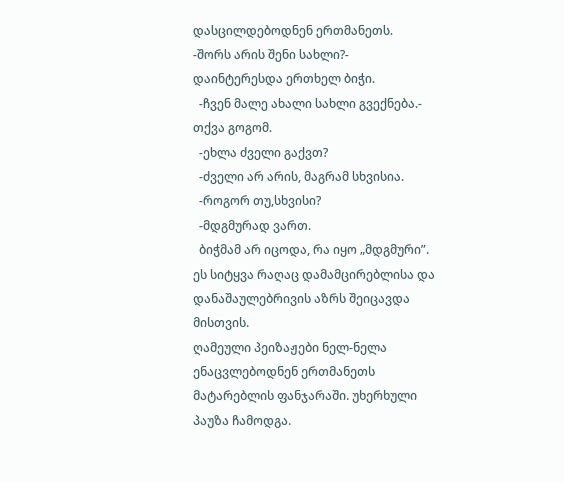დასცილდებოდნენ ერთმანეთს.
-შორს არის შენი სახლი?- დაინტერესდა ერთხელ ბიჭი.
  -ჩვენ მალე ახალი სახლი გვექნება.- თქვა გოგომ.
  -ეხლა ძველი გაქვთ?
  -ძველი არ არის, მაგრამ სხვისია.
  -როგორ თუ,სხვისი?
  -მდგმურად ვართ.
  ბიჭმამ არ იცოდა, რა იყო „მდგმური”. ეს სიტყვა რაღაც დამამცირებლისა და დანაშაულებრივის აზრს შეიცავდა მისთვის.
ღამეული პეიზაჟები ნელ-ნელა ენაცვლებოდნენ ერთმანეთს მატარებლის ფანჯარაში. უხერხული პაუზა ჩამოდგა.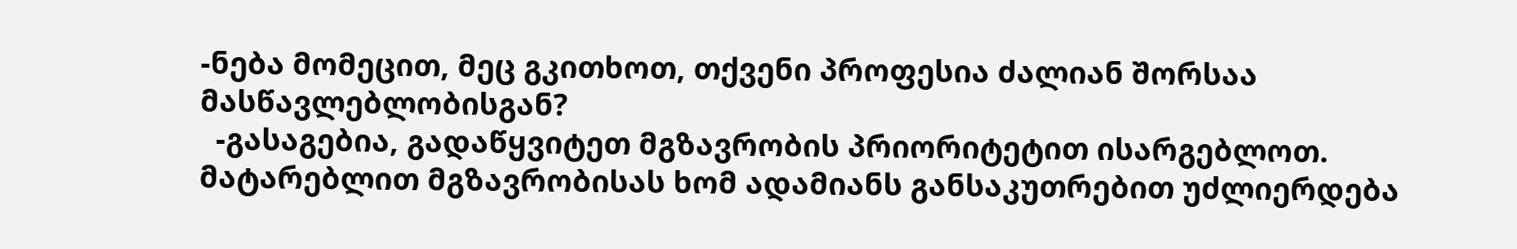-ნება მომეცით, მეც გკითხოთ, თქვენი პროფესია ძალიან შორსაა მასწავლებლობისგან?
  -გასაგებია, გადაწყვიტეთ მგზავრობის პრიორიტეტით ისარგებლოთ.  მატარებლით მგზავრობისას ხომ ადამიანს განსაკუთრებით უძლიერდება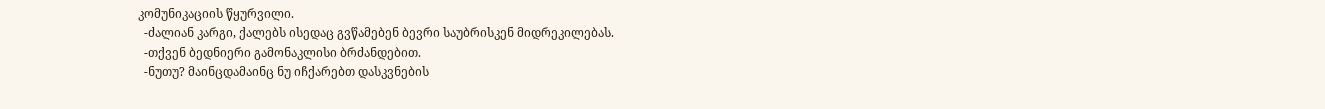კომუნიკაციის წყურვილი.
  -ძალიან კარგი, ქალებს ისედაც გვწამებენ ბევრი საუბრისკენ მიდრეკილებას.
  -თქვენ ბედნიერი გამონაკლისი ბრძანდებით.
  -ნუთუ? მაინცდამაინც ნუ იჩქარებთ დასკვნების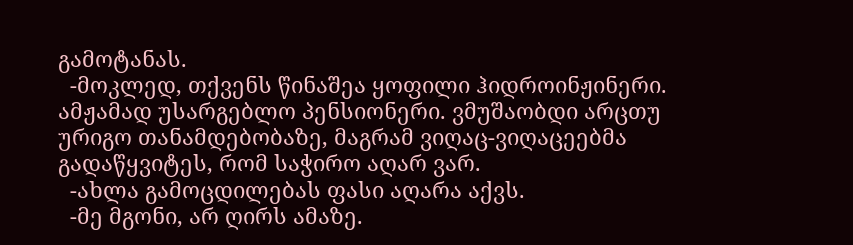გამოტანას.
  -მოკლედ, თქვენს წინაშეა ყოფილი ჰიდროინჟინერი. ამჟამად უსარგებლო პენსიონერი. ვმუშაობდი არცთუ ურიგო თანამდებობაზე, მაგრამ ვიღაც-ვიღაცეებმა გადაწყვიტეს, რომ საჭირო აღარ ვარ.
  -ახლა გამოცდილებას ფასი აღარა აქვს.
  -მე მგონი, არ ღირს ამაზე.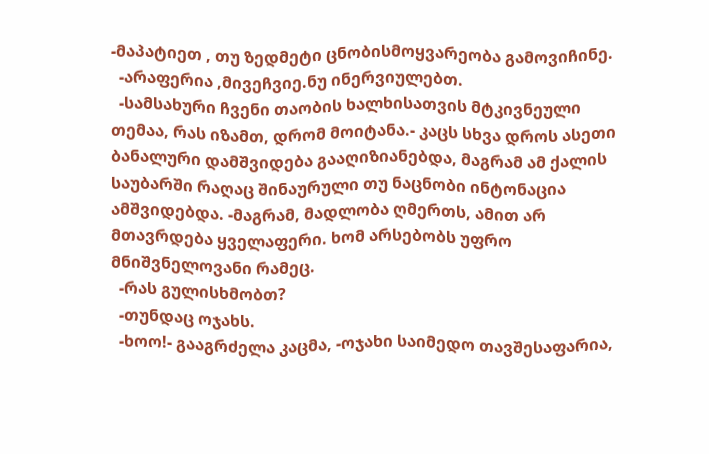-მაპატიეთ , თუ ზედმეტი ცნობისმოყვარეობა გამოვიჩინე.
  -არაფერია ,მივეჩვიე.ნუ ინერვიულებთ.
  -სამსახური ჩვენი თაობის ხალხისათვის მტკივნეული თემაა, რას იზამთ, დრომ მოიტანა.- კაცს სხვა დროს ასეთი ბანალური დამშვიდება გააღიზიანებდა, მაგრამ ამ ქალის საუბარში რაღაც შინაურული თუ ნაცნობი ინტონაცია ამშვიდებდა. -მაგრამ, მადლობა ღმერთს, ამით არ მთავრდება ყველაფერი. ხომ არსებობს უფრო მნიშვნელოვანი რამეც.
  -რას გულისხმობთ?
  -თუნდაც ოჯახს.
  -ხოო!- გააგრძელა კაცმა, -ოჯახი საიმედო თავშესაფარია,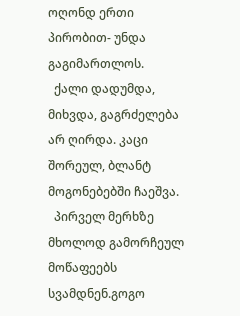ოღონდ ერთი პირობით- უნდა გაგიმართლოს.
  ქალი დადუმდა, მიხვდა, გაგრძელება არ ღირდა. კაცი შორეულ, ბლანტ მოგონებებში ჩაეშვა.
  პირველ მერხზე მხოლოდ გამორჩეულ მოწაფეებს სვამდნენ.გოგო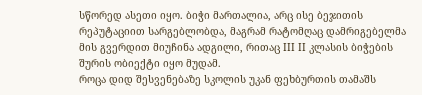სწორედ ასეთი იყო. ბიჭი მართალია, არც ისე ბეჯითის რეპუტაციით სარგებლობდა, მაგრამ რატომღაც დამრიგებელმა მის გვერდით მიუჩინა ადგილი, რითაც III II კლასის ბიჭების შურის ობიექტი იყო მუდამ.
როცა დიდ შესვენებაზე სკოლის უკან ფეხბურთის თამაშს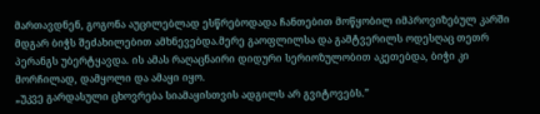მართავდნენ, გოგონა აუცილებლად ესწრებოდადა ჩანთებით მოწყობილ იმპროვიზებულ კარში მდგარ ბიჭს შეძახილებით ამხნევებდა.მერე გაოფლილსა და გამტვერილს ოდესღაც თეთრ პერანგს უბერტყავდა. ის ამას რაღაცნაირი დიდური სერიოზულობით აკეთებდა, ბიჭი კი მორჩილად, დამყოლი და ამაყი იყო.
„უკვე გარდასული ცხოვრება სიამაყისთვის ადგილს არ გვიტოვებს.”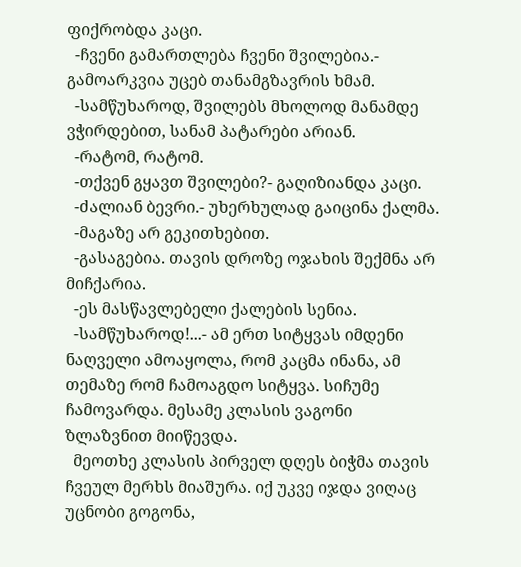ფიქრობდა კაცი.
  -ჩვენი გამართლება ჩვენი შვილებია.- გამოარკვია უცებ თანამგზავრის ხმამ.
  -სამწუხაროდ, შვილებს მხოლოდ მანამდე ვჭირდებით, სანამ პატარები არიან.
  -რატომ, რატომ.
  -თქვენ გყავთ შვილები?- გაღიზიანდა კაცი.
  -ძალიან ბევრი.- უხერხულად გაიცინა ქალმა.
  -მაგაზე არ გეკითხებით.
  -გასაგებია. თავის დროზე ოჯახის შექმნა არ მიჩქარია.
  -ეს მასწავლებელი ქალების სენია.
  -სამწუხაროდ!...- ამ ერთ სიტყვას იმდენი ნაღველი ამოაყოლა, რომ კაცმა ინანა, ამ თემაზე რომ ჩამოაგდო სიტყვა. სიჩუმე ჩამოვარდა. მესამე კლასის ვაგონი ზლაზვნით მიიწევდა.
  მეოთხე კლასის პირველ დღეს ბიჭმა თავის ჩვეულ მერხს მიაშურა. იქ უკვე იჯდა ვიღაც უცნობი გოგონა,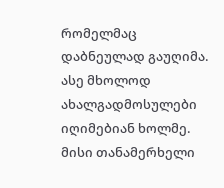რომელმაც დაბნეულად გაუღიმა. ასე მხოლოდ ახალგადმოსულები იღიმებიან ხოლმე. მისი თანამერხელი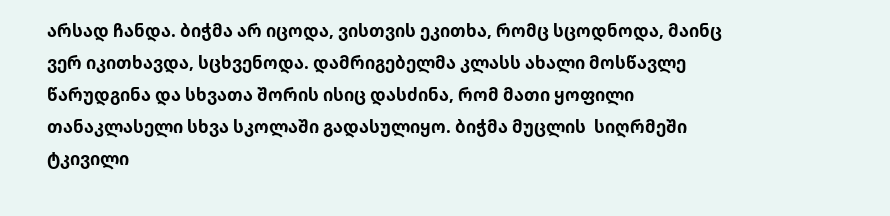არსად ჩანდა. ბიჭმა არ იცოდა, ვისთვის ეკითხა, რომც სცოდნოდა, მაინც ვერ იკითხავდა, სცხვენოდა. დამრიგებელმა კლასს ახალი მოსწავლე წარუდგინა და სხვათა შორის ისიც დასძინა, რომ მათი ყოფილი თანაკლასელი სხვა სკოლაში გადასულიყო. ბიჭმა მუცლის  სიღრმეში ტკივილი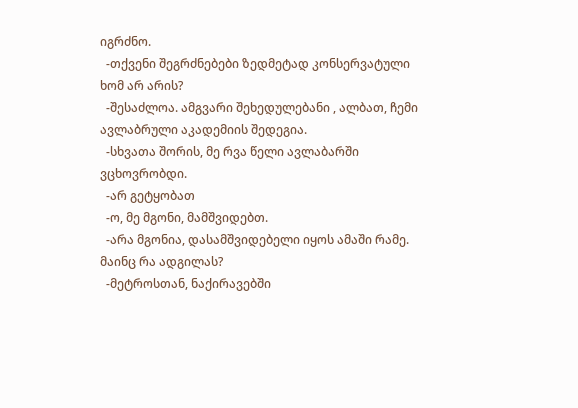იგრძნო.
  -თქვენი შეგრძნებები ზედმეტად კონსერვატული ხომ არ არის?
  -შესაძლოა. ამგვარი შეხედულებანი , ალბათ, ჩემი ავლაბრული აკადემიის შედეგია.
  -სხვათა შორის, მე რვა წელი ავლაბარში ვცხოვრობდი.
  -არ გეტყობათ
  -ო, მე მგონი, მამშვიდებთ.
  -არა მგონია, დასამშვიდებელი იყოს ამაში რამე. მაინც რა ადგილას?
  -მეტროსთან, ნაქირავებში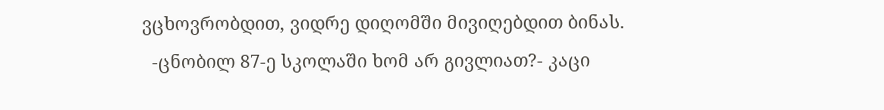ვცხოვრობდით, ვიდრე დიღომში მივიღებდით ბინას.
  -ცნობილ 87-ე სკოლაში ხომ არ გივლიათ?- კაცი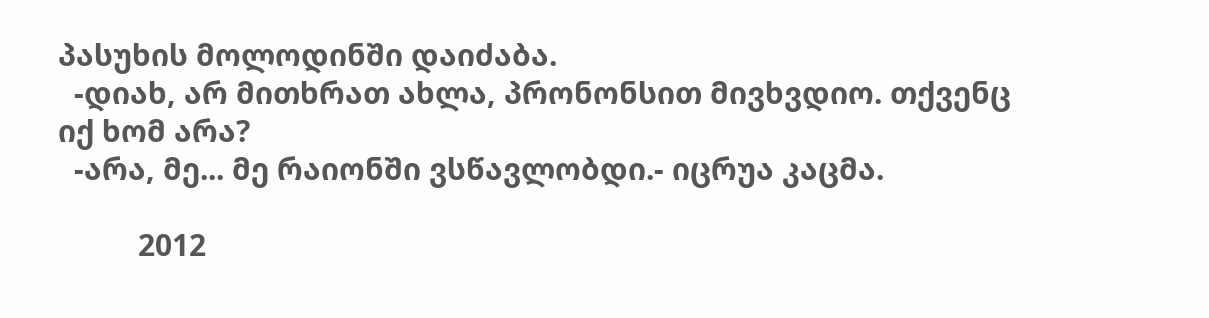პასუხის მოლოდინში დაიძაბა.
  -დიახ, არ მითხრათ ახლა, პრონონსით მივხვდიო. თქვენც იქ ხომ არა?
  -არა, მე... მე რაიონში ვსწავლობდი.- იცრუა კაცმა.

          2012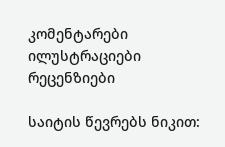კომენტარები ილუსტრაციები რეცენზიები

საიტის წევრებს ნიკით: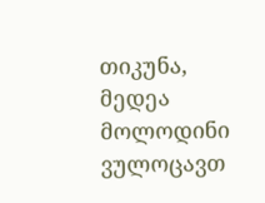თიკუნა, მედეა მოლოდინი ვულოცავთ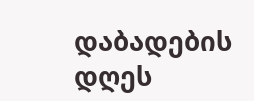დაბადების დღეს